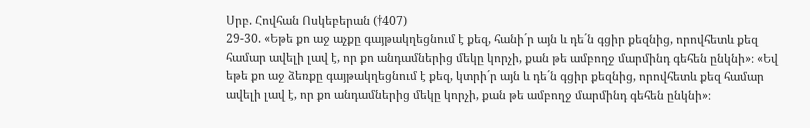Սրբ. Հովհան Ոսկեբերան (†407)
29-30. «Եթե քո աջ աչքը գայթակղեցնում է քեզ, հանի´ր այն և դե´ն գցիր քեզնից, որովհետև քեզ համար ավելի լավ է, որ քո անդամներից մեկը կորչի, քան թե ամբողջ մարմինդ գեհեն ընկնի»։ «Եվ եթե քո աջ ձեռքը գայթակղեցնում է քեզ, կտրի´ր այն և դե´ն գցիր քեզնից, որովհետև քեզ համար ավելի լավ է, որ քո անդամներից մեկը կորչի, քան թե ամբողջ մարմինդ գեհեն ընկնի»։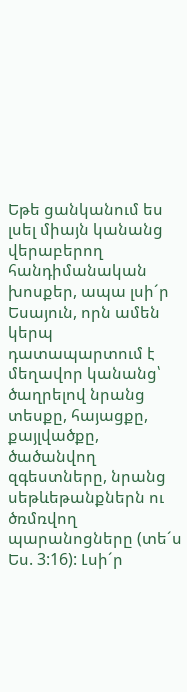Եթե ցանկանում ես լսել միայն կանանց վերաբերող հանդիմանական խոսքեր, ապա լսի´ր Եսայուն, որն ամեն կերպ դատապարտում է մեղավոր կանանց՝ ծաղրելով նրանց տեսքը, հայացքը, քայլվածքը, ծածանվող զգեստները, նրանց սեթևեթանքներն ու ծռմռվող պարանոցները (տե´ս Ես. 3:16): Լսի´ր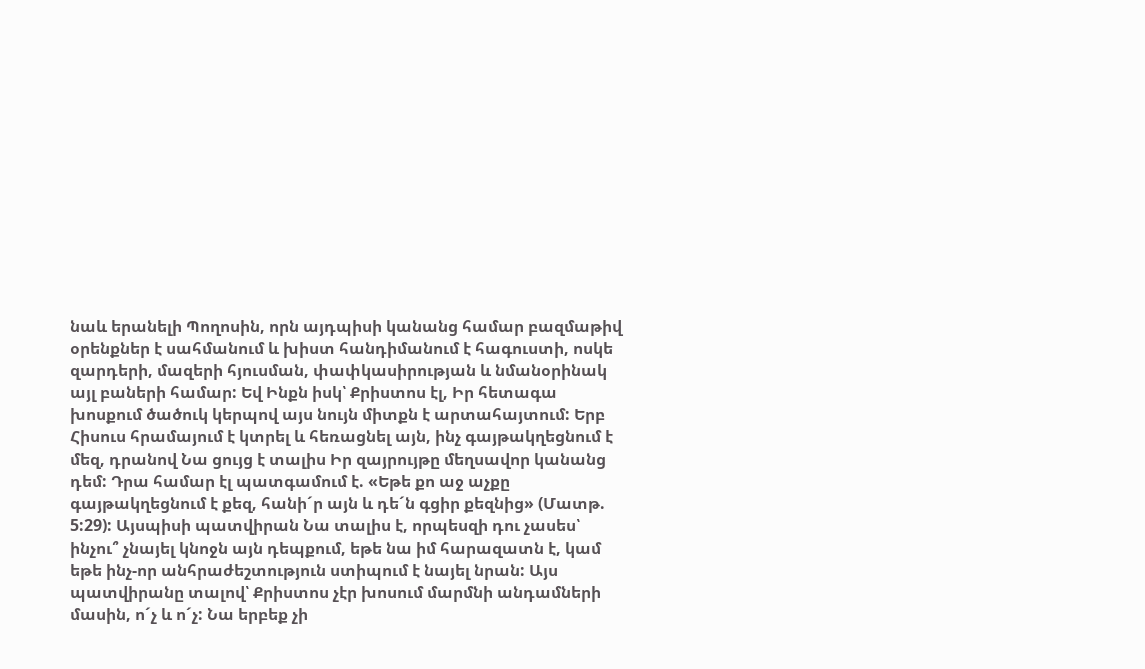նաև երանելի Պողոսին, որն այդպիսի կանանց համար բազմաթիվ օրենքներ է սահմանում և խիստ հանդիմանում է հագուստի, ոսկե զարդերի, մազերի հյուսման, փափկասիրության և նմանօրինակ այլ բաների համար: Եվ Ինքն իսկ՝ Քրիստոս էլ, Իր հետագա խոսքում ծածուկ կերպով այս նույն միտքն է արտահայտում: Երբ Հիսուս հրամայում է կտրել և հեռացնել այն, ինչ գայթակղեցնում է մեզ, դրանով Նա ցույց է տալիս Իր զայրույթը մեղսավոր կանանց դեմ: Դրա համար էլ պատգամում է. «Եթե քո աջ աչքը գայթակղեցնում է քեզ, հանի´ր այն և դե´ն գցիր քեզնից» (Մատթ. 5:29): Այսպիսի պատվիրան Նա տալիս է, որպեսզի դու չասես՝ ինչու՞ չնայել կնոջն այն դեպքում, եթե նա իմ հարազատն է, կամ եթե ինչ-որ անհրաժեշտություն ստիպում է նայել նրան: Այս պատվիրանը տալով՝ Քրիստոս չէր խոսում մարմնի անդամների մասին, ո´չ և ո´չ: Նա երբեք չի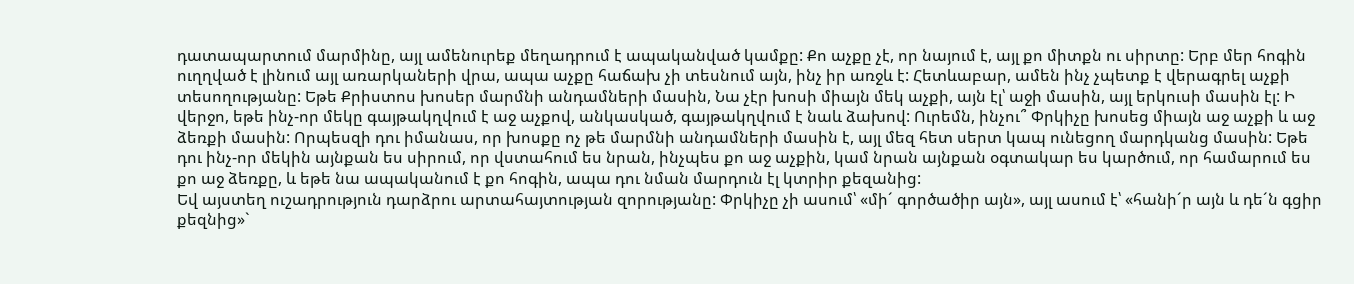դատապարտում մարմինը, այլ ամենուրեք մեղադրում է ապականված կամքը: Քո աչքը չէ, որ նայում է, այլ քո միտքն ու սիրտը: Երբ մեր հոգին ուղղված է լինում այլ առարկաների վրա, ապա աչքը հաճախ չի տեսնում այն, ինչ իր առջև է: Հետևաբար, ամեն ինչ չպետք է վերագրել աչքի տեսողությանը: Եթե Քրիստոս խոսեր մարմնի անդամների մասին, Նա չէր խոսի միայն մեկ աչքի, այն էլ՝ աջի մասին, այլ երկուսի մասին էլ: Ի վերջո, եթե ինչ-որ մեկը գայթակղվում է աջ աչքով, անկասկած, գայթակղվում է նաև ձախով: Ուրեմն, ինչու՞ Փրկիչը խոսեց միայն աջ աչքի և աջ ձեռքի մասին: Որպեսզի դու իմանաս, որ խոսքը ոչ թե մարմնի անդամների մասին է, այլ մեզ հետ սերտ կապ ունեցող մարդկանց մասին: Եթե դու ինչ-որ մեկին այնքան ես սիրում, որ վստահում ես նրան, ինչպես քո աջ աչքին, կամ նրան այնքան օգտակար ես կարծում, որ համարում ես քո աջ ձեռքը, և եթե նա ապականում է քո հոգին, ապա դու նման մարդուն էլ կտրիր քեզանից:
Եվ այստեղ ուշադրություն դարձրու արտահայտության զորությանը: Փրկիչը չի ասում՝ «մի´ գործածիր այն», այլ ասում է՝ «հանի´ր այն և դե´ն գցիր քեզնից»`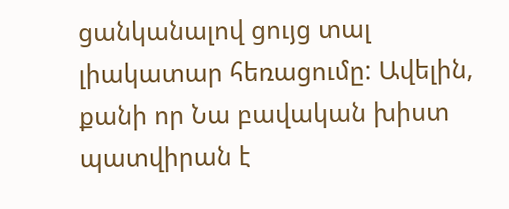ցանկանալով ցույց տալ լիակատար հեռացումը: Ավելին, քանի որ Նա բավական խիստ պատվիրան է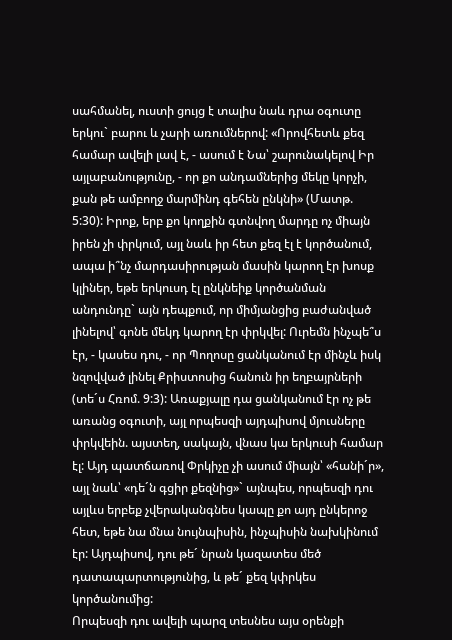սահմանել, ուստի ցույց է տալիս նաև դրա օգուտը երկու` բարու և չարի առումներով: «Որովհետև քեզ համար ավելի լավ է, - ասում է Նա՝ շարունակելով Իր այլաբանությունը, - որ քո անդամներից մեկը կորչի, քան թե ամբողջ մարմինդ գեհեն ընկնի» (Մատթ. 5:30): Իրոք, երբ քո կողքին գտնվող մարդը ոչ միայն իրեն չի փրկում, այլ նաև իր հետ քեզ էլ է կործանում, ապա ի՞նչ մարդասիրության մասին կարող էր խոսք կլիներ, եթե երկուսդ էլ ընկնեիք կործանման անդունդը` այն դեպքում, որ միմյանցից բաժանված լինելով՝ գոնե մեկդ կարող էր փրկվել: Ուրեմն ինչպե՞ս էր, - կասես դու, - որ Պողոսը ցանկանում էր մինչև իսկ նզովված լինել Քրիստոսից հանուն իր եղբայրների (տե´ս Հռոմ. 9:3): Առաքյալը դա ցանկանում էր ոչ թե առանց օգուտի, այլ որպեսզի այդպիսով մյուսները փրկվեին. այստեղ, սակայն, վնաս կա երկուսի համար էլ: Այդ պատճառով Փրկիչը չի ասում միայն՝ «հանի´ր», այլ նաև՝ «դե´ն գցիր քեզնից»` այնպես, որպեսզի դու այլևս երբեք չվերականգնես կապը քո այդ ընկերոջ հետ, եթե նա մնա նույնպիսին, ինչպիսին նախկինում էր: Այդպիսով, դու թե´ նրան կազատես մեծ դատապարտությունից, և թե´ քեզ կփրկես կործանումից:
Որպեսզի դու ավելի պարզ տեսնես այս օրենքի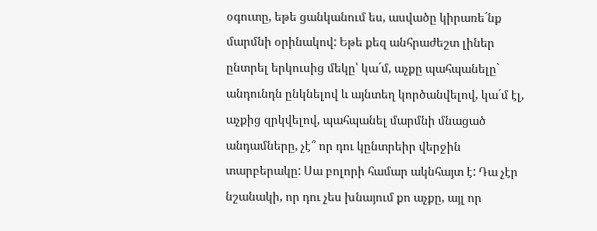օգուտը, եթե ցանկանում ես, ասվածը կիրառե´նք մարմնի օրինակով: Եթե քեզ անհրաժեշտ լիներ ընտրել երկուսից մեկը՝ կա´մ, աչքը պահպանելը` անդունդն ընկնելով և այնտեղ կործանվելով, կա´մ էլ, աչքից զրկվելով, պահպանել մարմնի մնացած անդամները, չէ՞ որ դու կընտրեիր վերջին տարբերակը: Սա բոլորի համար ակնհայտ է: Դա չէր նշանակի, որ դու չես խնայում քո աչքը, այլ որ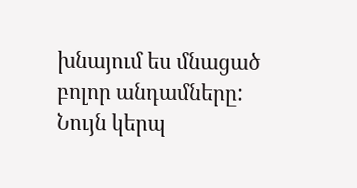խնայում ես մնացած բոլոր անդամները: Նույն կերպ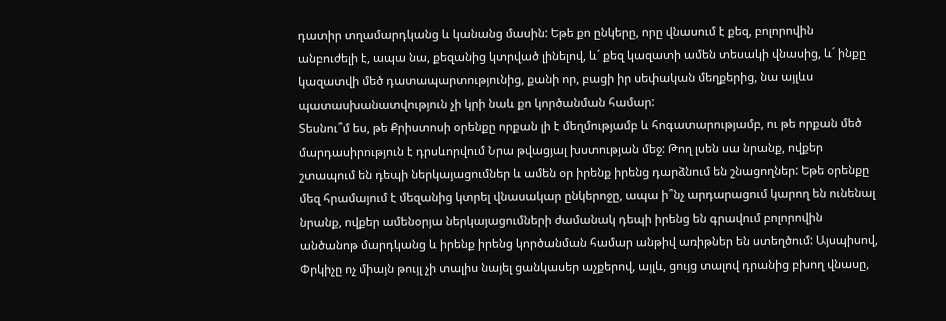դատիր տղամարդկանց և կանանց մասին: Եթե քո ընկերը, որը վնասում է քեզ, բոլորովին անբուժելի է, ապա նա, քեզանից կտրված լինելով, և´ քեզ կազատի ամեն տեսակի վնասից, և´ ինքը կազատվի մեծ դատապարտությունից, քանի որ, բացի իր սեփական մեղքերից, նա այլևս պատասխանատվություն չի կրի նաև քո կործանման համար:
Տեսնու՞մ ես, թե Քրիստոսի օրենքը որքան լի է մեղմությամբ և հոգատարությամբ, ու թե որքան մեծ մարդասիրություն է դրսևորվում Նրա թվացյալ խստության մեջ: Թող լսեն սա նրանք, ովքեր շտապում են դեպի ներկայացումներ և ամեն օր իրենք իրենց դարձնում են շնացողներ: Եթե օրենքը մեզ հրամայում է մեզանից կտրել վնասակար ընկերոջը, ապա ի՞նչ արդարացում կարող են ունենալ նրանք, ովքեր ամենօրյա ներկայացումների ժամանակ դեպի իրենց են գրավում բոլորովին անծանոթ մարդկանց և իրենք իրենց կործանման համար անթիվ առիթներ են ստեղծում: Այսպիսով, Փրկիչը ոչ միայն թույլ չի տալիս նայել ցանկասեր աչքերով, այլև, ցույց տալով դրանից բխող վնասը,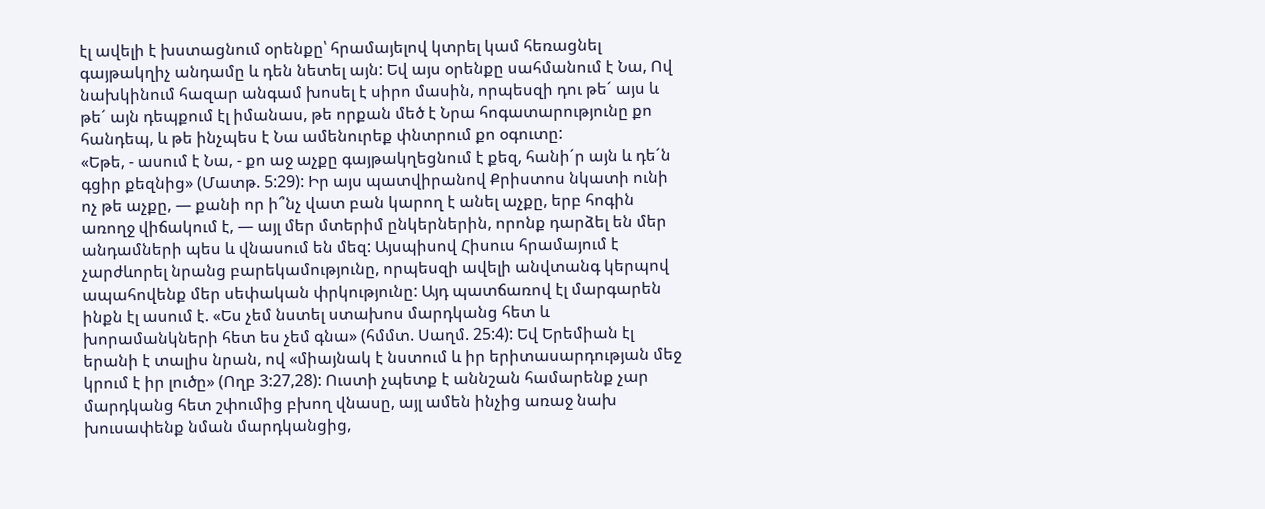էլ ավելի է խստացնում օրենքը՝ հրամայելով կտրել կամ հեռացնել գայթակղիչ անդամը և դեն նետել այն: Եվ այս օրենքը սահմանում է Նա, Ով նախկինում հազար անգամ խոսել է սիրո մասին, որպեսզի դու թե´ այս և թե´ այն դեպքում էլ իմանաս, թե որքան մեծ է Նրա հոգատարությունը քո հանդեպ, և թե ինչպես է Նա ամենուրեք փնտրում քո օգուտը:
«Եթե, - ասում է Նա, - քո աջ աչքը գայթակղեցնում է քեզ, հանի´ր այն և դե´ն գցիր քեզնից» (Մատթ. 5:29): Իր այս պատվիրանով Քրիստոս նկատի ունի ոչ թե աչքը, — քանի որ ի՞նչ վատ բան կարող է անել աչքը, երբ հոգին առողջ վիճակում է, — այլ մեր մտերիմ ընկերներին, որոնք դարձել են մեր անդամների պես և վնասում են մեզ: Այսպիսով Հիսուս հրամայում է չարժևորել նրանց բարեկամությունը, որպեսզի ավելի անվտանգ կերպով ապահովենք մեր սեփական փրկությունը: Այդ պատճառով էլ մարգարեն ինքն էլ ասում է. «Ես չեմ նստել ստախոս մարդկանց հետ և խորամանկների հետ ես չեմ գնա» (հմմտ. Սաղմ. 25:4): Եվ Երեմիան էլ երանի է տալիս նրան, ով «միայնակ է նստում և իր երիտասարդության մեջ կրում է իր լուծը» (Ողբ 3:27,28): Ուստի չպետք է աննշան համարենք չար մարդկանց հետ շփումից բխող վնասը, այլ ամեն ինչից առաջ նախ խուսափենք նման մարդկանցից,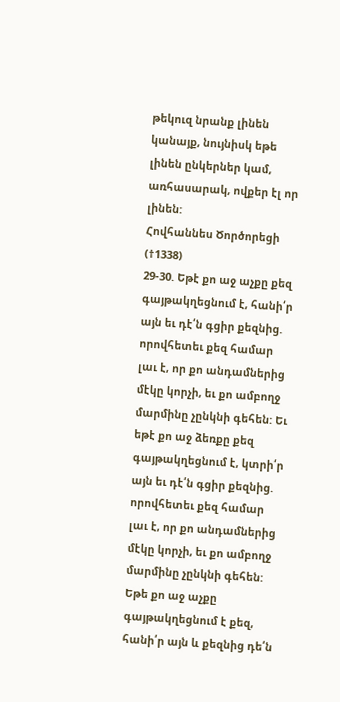թեկուզ նրանք լինեն կանայք, նույնիսկ եթե լինեն ընկերներ կամ, առհասարակ, ովքեր էլ որ լինեն:
Հովհաննես Ծործորեցի (†1338)
29-30. Եթէ քո աջ աչքը քեզ գայթակղեցնում է, հանի՛ր այն եւ դէ՛ն գցիր քեզնից. որովհետեւ քեզ համար լաւ է, որ քո անդամներից մէկը կորչի, եւ քո ամբողջ մարմինը չընկնի գեհեն: Եւ եթէ քո աջ ձեռքը քեզ գայթակղեցնում է, կտրի՛ր այն եւ դէ՛ն գցիր քեզնից. որովհետեւ քեզ համար լաւ է, որ քո անդամներից մէկը կորչի, եւ քո ամբողջ մարմինը չընկնի գեհեն:
Եթե քո աջ աչքը գայթակղեցնում է քեզ, հանի՛ր այն և քեզնից դե՛ն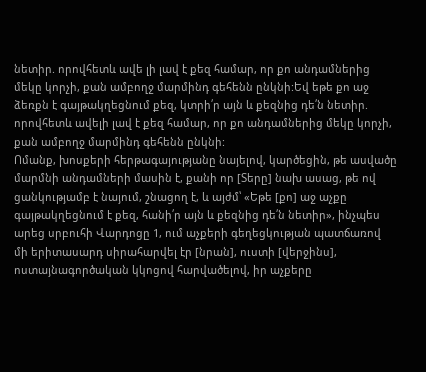նետիր. որովհետև ավե լի լավ է քեզ համար, որ քո անդամներից մեկը կորչի, քան ամբողջ մարմինդ գեհենն ընկնի:Եվ եթե քո աջ ձեռքն է գայթակղեցնում քեզ, կտրի՛ր այն և քեզնից դե՛ն նետիր. որովհետև ավելի լավ է քեզ համար, որ քո անդամներից մեկը կորչի, քան ամբողջ մարմինդ գեհենն ընկնի:
Ոմանք, խոսքերի հերթագայությանը նայելով, կարծեցին, թե ասվածը մարմնի անդամների մասին է, քանի որ [Տերը] նախ ասաց, թե ով ցանկությամբ է նայում, շնացող է, և այժմ՝ «Եթե [քո] աջ աչքը գայթակղեցնում է քեզ, հանի՛ր այն և քեզնից դե՛ն նետիր», ինչպես արեց սրբուհի Վարդոցը 1, ում աչքերի գեղեցկության պատճառով մի երիտասարդ սիրահարվել էր [նրան], ուստի [վերջինս], ոստայնագործական կկոցով հարվածելով, իր աչքերը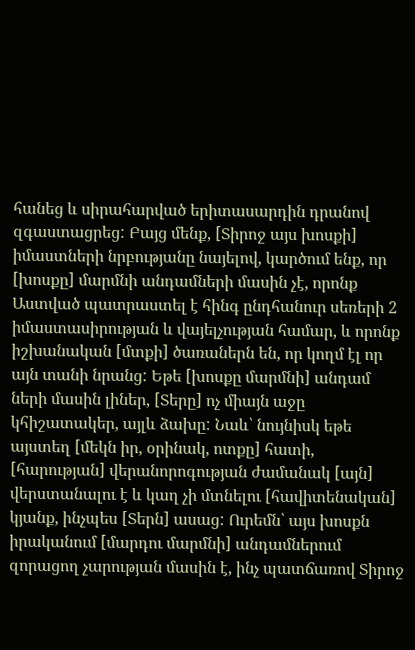հանեց և սիրահարված երիտասարդին դրանով զգաստացրեց: Բայց մենք, [Տիրոջ այս խոսքի] իմաստների նրբությանը նայելով, կարծում ենք, որ [խոսքը] մարմնի անդամների մասին չէ, որոնք Աստված պատրաստել է հինգ ընդհանուր սեռերի 2 իմաստասիրության և վայելչության համար, և որոնք իշխանական [մտքի] ծառաներն են, որ կողմ էլ որ այն տանի նրանց: Եթե [խոսքը մարմնի] անդամ ների մասին լիներ, [Տերը] ոչ միայն աջը կհիշատակեր, այլև ձախը: Նաև՝ նույնիսկ եթե այստեղ [մեկն իր, օրինակ, ոտքը] հատի, [հարության] վերանորոգության ժամանակ [այն] վերստանալու է և կաղ չի մտնելու [հավիտենական] կյանք, ինչպես [Տերն] ասաց: Ուրեմն՝ այս խոսքն իրականում [մարդու մարմնի] անդամներում զորացող չարության մասին է, ինչ պատճառով Տիրոջ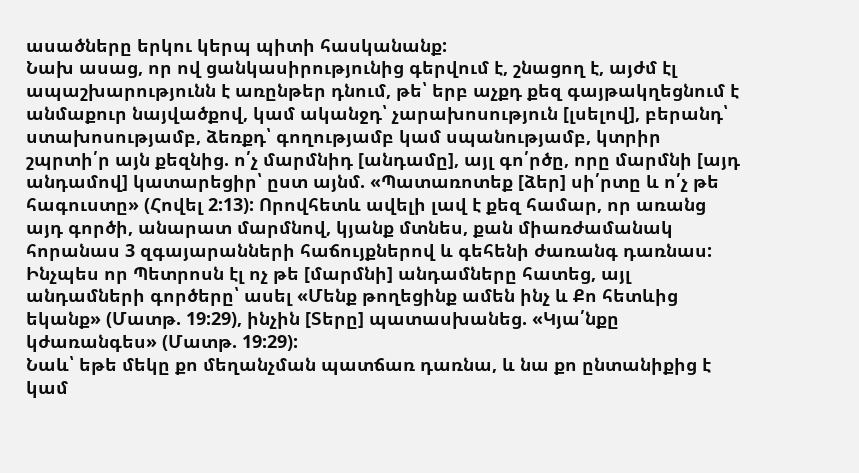ասածները երկու կերպ պիտի հասկանանք:
Նախ ասաց, որ ով ցանկասիրությունից գերվում է, շնացող է, այժմ էլ ապաշխարությունն է առընթեր դնում, թե՝ երբ աչքդ քեզ գայթակղեցնում է անմաքուր նայվածքով, կամ ականջդ՝ չարախոսություն [լսելով], բերանդ՝ ստախոսությամբ, ձեռքդ՝ գողությամբ կամ սպանությամբ, կտրիր շպրտի՛ր այն քեզնից. ո՛չ մարմնիդ [անդամը], այլ գո՛րծը, որը մարմնի [այդ անդամով] կատարեցիր՝ ըստ այնմ. «Պատառոտեք [ձեր] սի՛րտը և ո՛չ թե հագուստը» (Հովել 2:13): Որովհետև ավելի լավ է քեզ համար, որ առանց այդ գործի, անարատ մարմնով, կյանք մտնես, քան միառժամանակ հորանաս 3 զգայարանների հաճույքներով և գեհենի ժառանգ դառնաս: Ինչպես որ Պետրոսն էլ ոչ թե [մարմնի] անդամները հատեց, այլ անդամների գործերը՝ ասել «Մենք թողեցինք ամեն ինչ և Քո հետևից եկանք» (Մատթ. 19:29), ինչին [Տերը] պատասխանեց. «Կյա՛նքը կժառանգես» (Մատթ. 19:29):
Նաև՝ եթե մեկը քո մեղանչման պատճառ դառնա, և նա քո ընտանիքից է կամ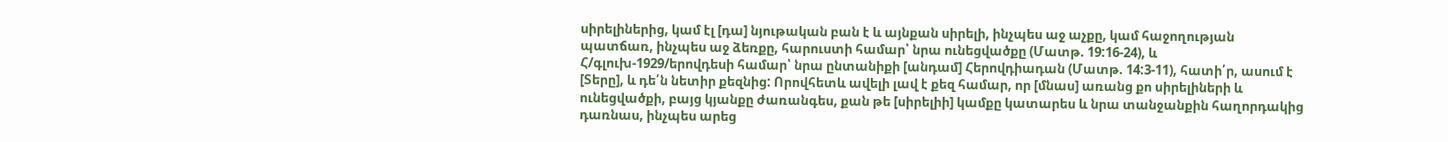սիրելիներից, կամ էլ [դա] նյութական բան է և այնքան սիրելի, ինչպես աջ աչքը, կամ հաջողության պատճառ, ինչպես աջ ձեռքը, հարուստի համար՝ նրա ունեցվածքը (Մատթ. 19:16-24), և Հ/գլուխ-1929/երովդեսի համար՝ նրա ընտանիքի [անդամ] Հերովդիադան (Մատթ. 14:3-11), հատի՛ր, ասում է [Տերը], և դե՛ն նետիր քեզնից: Որովհետև ավելի լավ է քեզ համար, որ [մնաս] առանց քո սիրելիների և ունեցվածքի, բայց կյանքը ժառանգես, քան թե [սիրելիի] կամքը կատարես և նրա տանջանքին հաղորդակից դառնաս, ինչպես արեց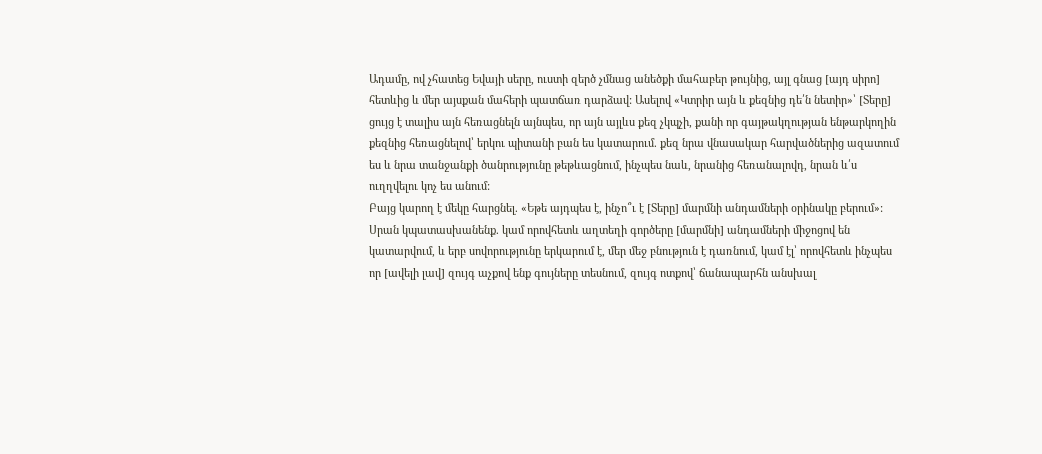Ադամը, ով չհատեց Եվայի սերը, ուստի զերծ չմնաց անեծքի մահաբեր թույնից, այլ գնաց [այդ սիրո] հետևից և մեր այսքան մահերի պատճառ դարձավ: Ասելով «Կտրիր այն և քեզնից դե՛ն նետիր»՝ [Տերը] ցույց է տալիս այն հեռացնելն այնպես, որ այն այլևս քեզ չկպչի, քանի որ գայթակղության ենթարկողին քեզնից հեռացնելով՝ երկու պիտանի բան ես կատարում. քեզ նրա վնասակար հարվածներից ազատում ես և նրա տանջանքի ծանրությունը թեթևացնում, ինչպես նաև, նրանից հեռանալովդ, նրան և՛ս ուղղվելու կոչ ես անում:
Բայց կարող է մեկը հարցնել. «Եթե այդպես է, ինչո՞ւ է [Տերը] մարմնի անդամների օրինակը բերում»: Սրան կպատասխանենք. կամ որովհետև աղտեղի գործերը [մարմնի] անդամների միջոցով են կատարվում, և երբ սովորությունը երկարում է, մեր մեջ բնություն է դառնում, կամ էլ՝ որովհետև ինչպես որ [ավելի լավ] զույգ աչքով ենք գույները տեսնում, զույգ ոտքով՝ ճանապարհն անսխալ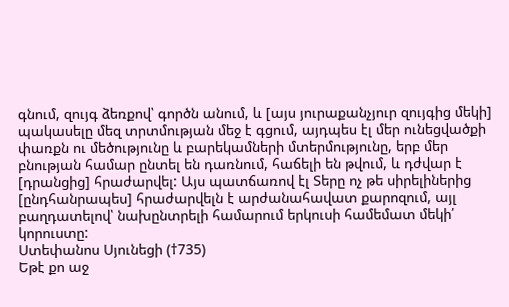գնում, զույգ ձեռքով՝ գործն անում, և [այս յուրաքանչյուր զույգից մեկի] պակասելը մեզ տրտմության մեջ է գցում, այդպես էլ մեր ունեցվածքի փառքն ու մեծությունը և բարեկամների մտերմությունը, երբ մեր բնության համար ընտել են դառնում, հաճելի են թվում, և դժվար է [դրանցից] հրաժարվել: Այս պատճառով էլ Տերը ոչ թե սիրելիներից [ընդհանրապես] հրաժարվելն է արժանահավատ քարոզում, այլ բաղդատելով՝ նախընտրելի համարում երկուսի համեմատ մեկի՛ կորուստը:
Ստեփանոս Սյունեցի (†735)
Եթէ քո աջ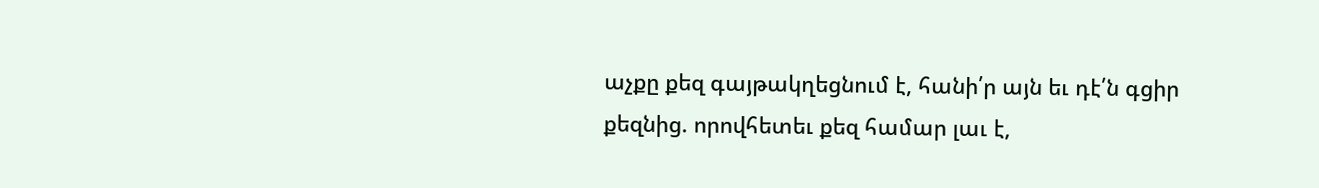աչքը քեզ գայթակղեցնում է, հանի՛ր այն եւ դէ՛ն գցիր քեզնից. որովհետեւ քեզ համար լաւ է,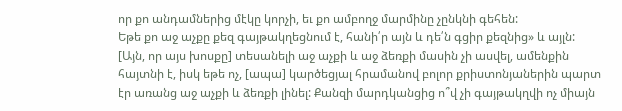որ քո անդամներից մէկը կորչի, եւ քո ամբողջ մարմինը չընկնի գեհեն:
Եթե քո աջ աչքը քեզ գայթակղեցնում է, հանի՛ր այն և դե՛ն գցիր քեզնից» և այլն:
[Այն, որ այս խոսքը] տեսանելի աջ աչքի և աջ ձեռքի մասին չի ասվել, ամենքին հայտնի է, իսկ եթե ոչ, [ապա] կարծեցյալ հրամանով բոլոր քրիստոնյաներին պարտ էր առանց աջ աչքի և ձեռքի լինել: Քանզի մարդկանցից ո՞վ չի գայթակղվի ոչ միայն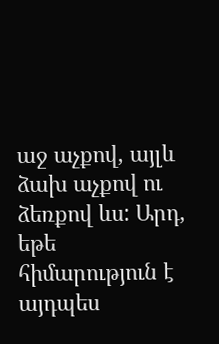աջ աչքով, այլև ձախ աչքով ու ձեռքով ևս: Արդ, եթե հիմարություն է այդպես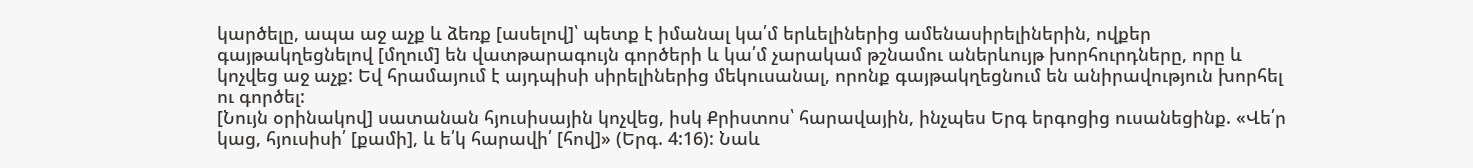կարծելը, ապա աջ աչք և ձեռք [ասելով]՝ պետք է իմանալ կա՛մ երևելիներից ամենասիրելիներին, ովքեր գայթակղեցնելով [մղում] են վատթարագույն գործերի և կա՛մ չարակամ թշնամու աներևույթ խորհուրդները, որը և կոչվեց աջ աչք: Եվ հրամայում է այդպիսի սիրելիներից մեկուսանալ, որոնք գայթակղեցնում են անիրավություն խորհել ու գործել:
[Նույն օրինակով] սատանան հյուսիսային կոչվեց, իսկ Քրիստոս՝ հարավային, ինչպես Երգ երգոցից ուսանեցինք. «Վե՛ր կաց, հյուսիսի՛ [քամի], և ե՛կ հարավի՛ [հով]» (Երգ. 4:16): Նաև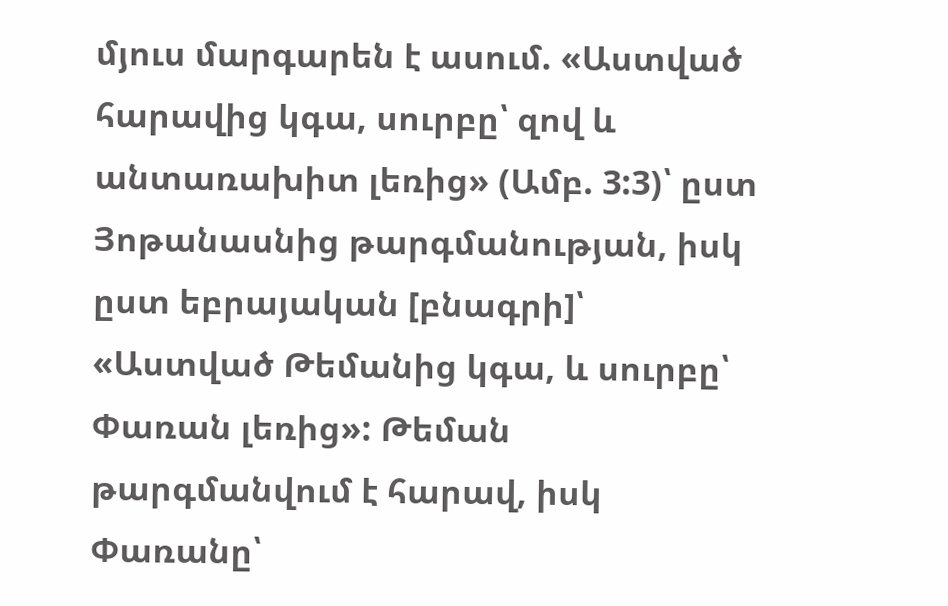մյուս մարգարեն է ասում. «Աստված հարավից կգա, սուրբը՝ զով և անտառախիտ լեռից» (Ամբ. 3:3)՝ ըստ Յոթանասնից թարգմանության, իսկ ըստ եբրայական [բնագրի]՝ «Աստված Թեմանից կգա, և սուրբը՝ Փառան լեռից»: Թեման թարգմանվում է հարավ, իսկ Փառանը՝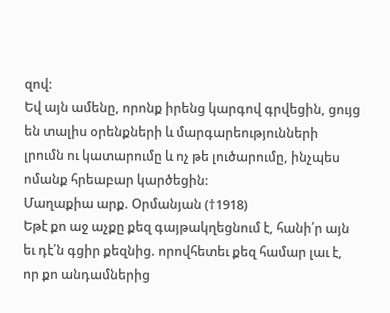զով:
Եվ այն ամենը, որոնք իրենց կարգով գրվեցին, ցույց են տալիս օրենքների և մարգարեությունների լրումն ու կատարումը և ոչ թե լուծարումը, ինչպես ոմանք հրեաբար կարծեցին:
Մաղաքիա արք. Օրմանյան (†1918)
Եթէ քո աջ աչքը քեզ գայթակղեցնում է, հանի՛ր այն եւ դէ՛ն գցիր քեզնից. որովհետեւ քեզ համար լաւ է, որ քո անդամներից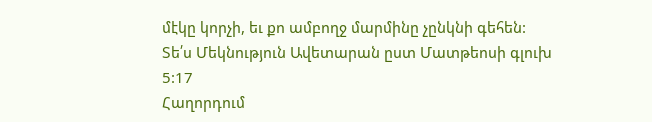մէկը կորչի, եւ քո ամբողջ մարմինը չընկնի գեհեն:
Տե՛ս Մեկնություն Ավետարան ըստ Մատթեոսի գլուխ 5:17
Հաղորդում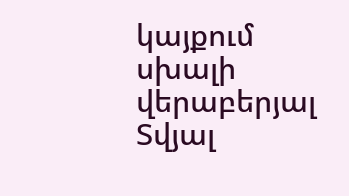կայքում սխալի վերաբերյալ
Տվյալ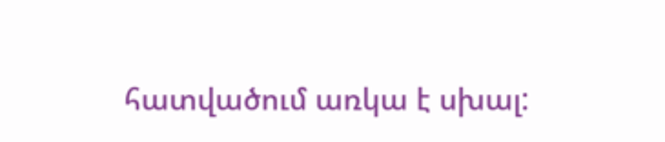հատվածում առկա է սխալ: